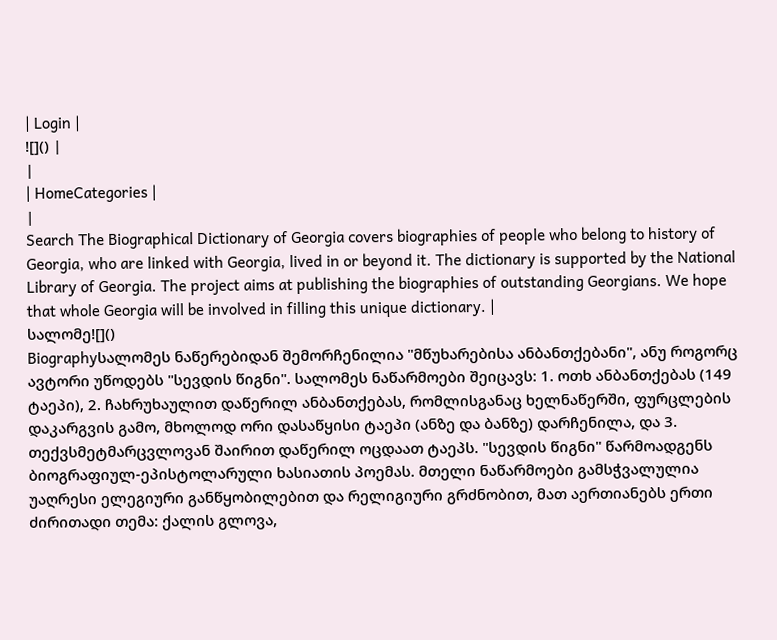| Login |
![]() |
|
| HomeCategories |
|
Search The Biographical Dictionary of Georgia covers biographies of people who belong to history of Georgia, who are linked with Georgia, lived in or beyond it. The dictionary is supported by the National Library of Georgia. The project aims at publishing the biographies of outstanding Georgians. We hope that whole Georgia will be involved in filling this unique dictionary. |
სალომე![]()
Biographyსალომეს ნაწერებიდან შემორჩენილია "მწუხარებისა ანბანთქებანი", ანუ როგორც ავტორი უწოდებს "სევდის წიგნი". სალომეს ნაწარმოები შეიცავს: 1. ოთხ ანბანთქებას (149 ტაეპი), 2. ჩახრუხაულით დაწერილ ანბანთქებას, რომლისგანაც ხელნაწერში, ფურცლების დაკარგვის გამო, მხოლოდ ორი დასაწყისი ტაეპი (ანზე და ბანზე) დარჩენილა, და 3. თექვსმეტმარცვლოვან შაირით დაწერილ ოცდაათ ტაეპს. "სევდის წიგნი" წარმოადგენს ბიოგრაფიულ-ეპისტოლარული ხასიათის პოემას. მთელი ნაწარმოები გამსჭვალულია უაღრესი ელეგიური განწყობილებით და რელიგიური გრძნობით, მათ აერთიანებს ერთი ძირითადი თემა: ქალის გლოვა,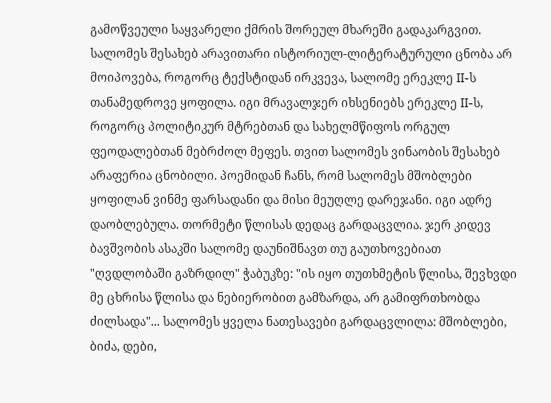გამოწვეული საყვარელი ქმრის შორეულ მხარეში გადაკარგვით. სალომეს შესახებ არავითარი ისტორიულ-ლიტერატურული ცნობა არ მოიპოვება, როგორც ტექსტიდან ირკვევა, სალომე ერეკლე II-ს თანამედროვე ყოფილა. იგი მრავალჯერ იხსენიებს ერეკლე II-ს, როგორც პოლიტიკურ მტრებთან და სახელმწიფოს ორგულ ფეოდალებთან მებრძოლ მეფეს. თვით სალომეს ვინაობის შესახებ არაფერია ცნობილი. პოემიდან ჩანს, რომ სალომეს მშობლები ყოფილან ვინმე ფარსადანი და მისი მეუღლე დარეჯანი. იგი ადრე დაობლებულა. თორმეტი წლისას დედაც გარდაცვლია. ჯერ კიდევ ბავშვობის ასაკში სალომე დაუნიშნავთ თუ გაუთხოვებიათ "ღვდლობაში გაზრდილ" ჭაბუკზე: "ის იყო თუთხმეტის წლისა, შევხვდი მე ცხრისა წლისა და ნებიერობით გამზარდა, არ გამიფრთხობდა ძილსადა"... სალომეს ყველა ნათესავები გარდაცვლილა: მშობლები, ბიძა, დები,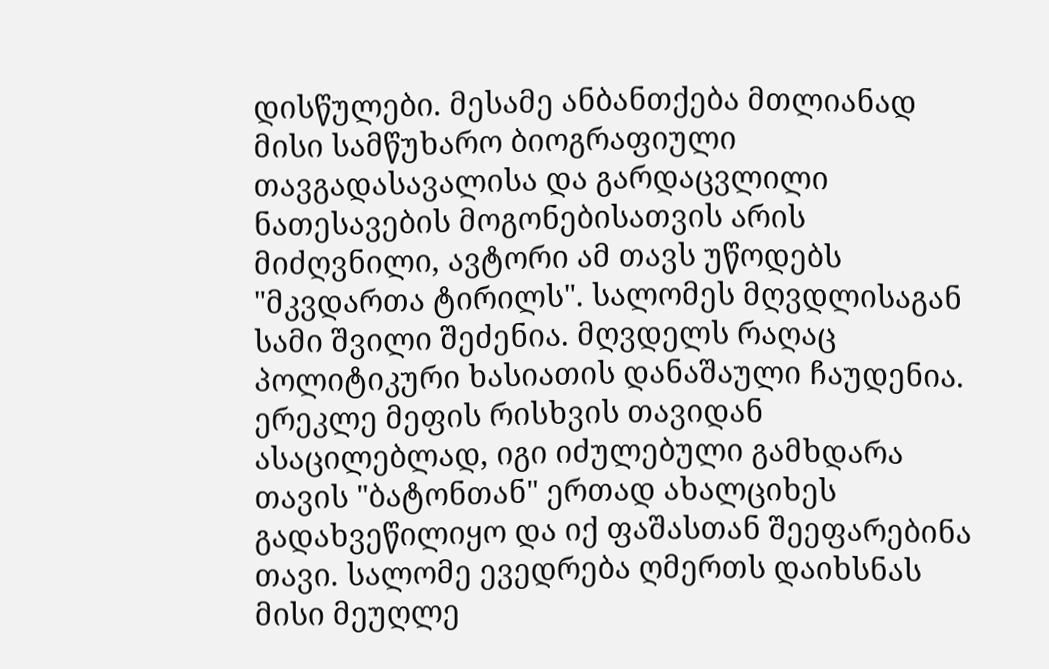დისწულები. მესამე ანბანთქება მთლიანად მისი სამწუხარო ბიოგრაფიული თავგადასავალისა და გარდაცვლილი ნათესავების მოგონებისათვის არის მიძღვნილი, ავტორი ამ თავს უწოდებს "მკვდართა ტირილს". სალომეს მღვდლისაგან სამი შვილი შეძენია. მღვდელს რაღაც პოლიტიკური ხასიათის დანაშაული ჩაუდენია. ერეკლე მეფის რისხვის თავიდან ასაცილებლად, იგი იძულებული გამხდარა თავის "ბატონთან" ერთად ახალციხეს გადახვეწილიყო და იქ ფაშასთან შეეფარებინა თავი. სალომე ევედრება ღმერთს დაიხსნას მისი მეუღლე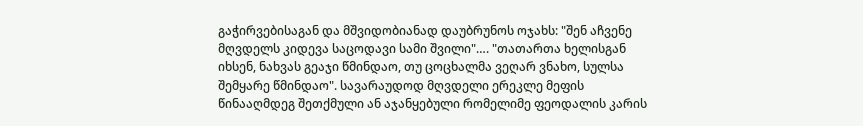გაჭირვებისაგან და მშვიდობიანად დაუბრუნოს ოჯახს: "შენ აჩვენე მღვდელს კიდევა საცოდავი სამი შვილი"…. "თათართა ხელისგან იხსენ, ნახვას გეაჯი წმინდაო, თუ ცოცხალმა ვეღარ ვნახო, სულსა შემყარე წმინდაო". სავარაუდოდ მღვდელი ერეკლე მეფის წინააღმდეგ შეთქმული ან აჯანყებული რომელიმე ფეოდალის კარის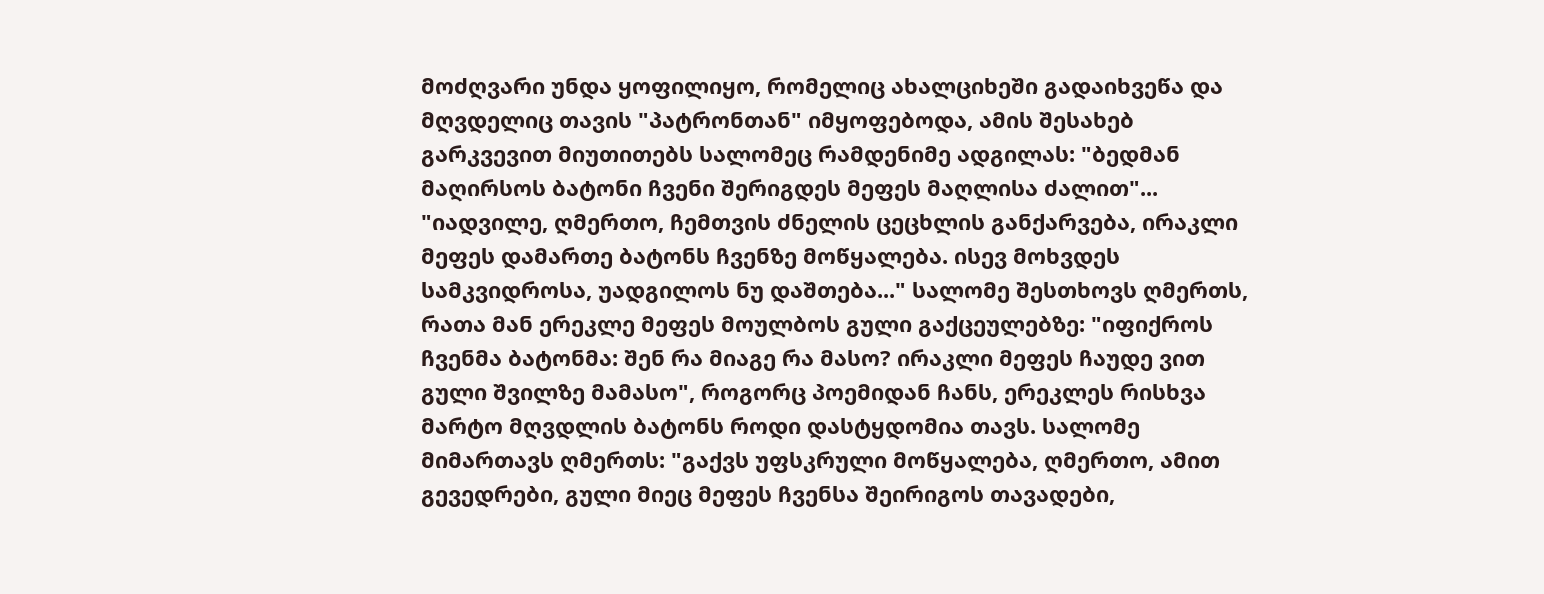მოძღვარი უნდა ყოფილიყო, რომელიც ახალციხეში გადაიხვეწა და მღვდელიც თავის "პატრონთან" იმყოფებოდა, ამის შესახებ გარკვევით მიუთითებს სალომეც რამდენიმე ადგილას: "ბედმან მაღირსოს ბატონი ჩვენი შერიგდეს მეფეს მაღლისა ძალით"... "იადვილე, ღმერთო, ჩემთვის ძნელის ცეცხლის განქარვება, ირაკლი მეფეს დამართე ბატონს ჩვენზე მოწყალება. ისევ მოხვდეს სამკვიდროსა, უადგილოს ნუ დაშთება..." სალომე შესთხოვს ღმერთს, რათა მან ერეკლე მეფეს მოულბოს გული გაქცეულებზე: "იფიქროს ჩვენმა ბატონმა: შენ რა მიაგე რა მასო? ირაკლი მეფეს ჩაუდე ვით გული შვილზე მამასო", როგორც პოემიდან ჩანს, ერეკლეს რისხვა მარტო მღვდლის ბატონს როდი დასტყდომია თავს. სალომე მიმართავს ღმერთს: "გაქვს უფსკრული მოწყალება, ღმერთო, ამით გევედრები, გული მიეც მეფეს ჩვენსა შეირიგოს თავადები,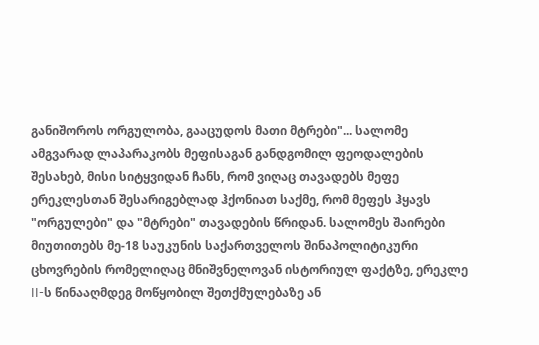განიშოროს ორგულობა, გააცუდოს მათი მტრები"... სალომე ამგვარად ლაპარაკობს მეფისაგან განდგომილ ფეოდალების შესახებ, მისი სიტყვიდან ჩანს, რომ ვიღაც თავადებს მეფე ერეკლესთან შესარიგებლად ჰქონიათ საქმე, რომ მეფეს ჰყავს "ორგულები" და "მტრები" თავადების წრიდან. სალომეს შაირები მიუთითებს მე-18 საუკუნის საქართველოს შინაპოლიტიკური ცხოვრების რომელიღაც მნიშვნელოვან ისტორიულ ფაქტზე, ერეკლე II-ს წინააღმდეგ მოწყობილ შეთქმულებაზე ან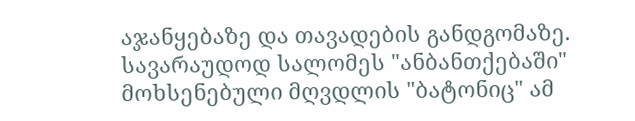აჯანყებაზე და თავადების განდგომაზე. სავარაუდოდ სალომეს "ანბანთქებაში" მოხსენებული მღვდლის "ბატონიც" ამ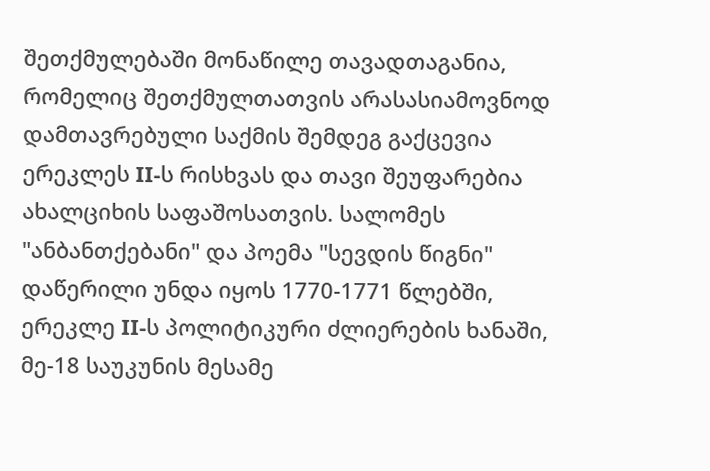შეთქმულებაში მონაწილე თავადთაგანია, რომელიც შეთქმულთათვის არასასიამოვნოდ დამთავრებული საქმის შემდეგ გაქცევია ერეკლეს II-ს რისხვას და თავი შეუფარებია ახალციხის საფაშოსათვის. სალომეს "ანბანთქებანი" და პოემა "სევდის წიგნი" დაწერილი უნდა იყოს 1770-1771 წლებში, ერეკლე II-ს პოლიტიკური ძლიერების ხანაში, მე-18 საუკუნის მესამე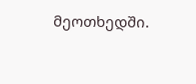მეოთხედში.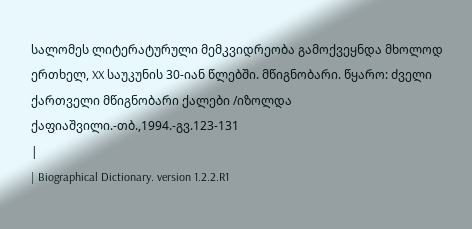სალომეს ლიტერატურული მემკვიდრეობა გამოქვეყნდა მხოლოდ ერთხელ, XX საუკუნის 30-იან წლებში. მწიგნობარი. წყარო: ძველი ქართველი მწიგნობარი ქალები /იზოლდა ქაფიაშვილი.-თბ.,1994.-გვ.123-131
|
| Biographical Dictionary. version 1.2.2.R1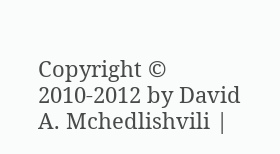Copyright © 2010-2012 by David A. Mchedlishvili |